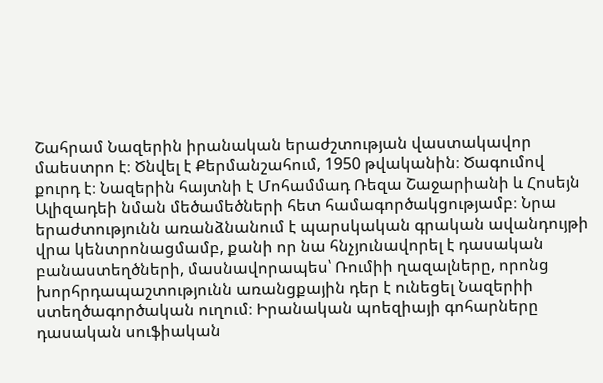Շահրամ Նազերին իրանական երաժշտության վաստակավոր մաեստրո է։ Ծնվել է Քերմանշահում, 1950 թվականին։ Ծագումով քուրդ է։ Նազերին հայտնի է Մոհամմադ Ռեզա Շաջարիանի և Հոսեյն Ալիզադեի նման մեծամեծների հետ համագործակցությամբ։ Նրա երաժտությունն առանձնանում է պարսկական գրական ավանդույթի վրա կենտրոնացմամբ, քանի որ նա հնչյունավորել է դասական բանաստեղծների, մասնավորապես՝ Ռումիի ղազալները, որոնց խորհրդապաշտությունն առանցքային դեր է ունեցել Նազերիի ստեղծագործական ուղում։ Իրանական պոեզիայի գոհարները դասական սուֆիական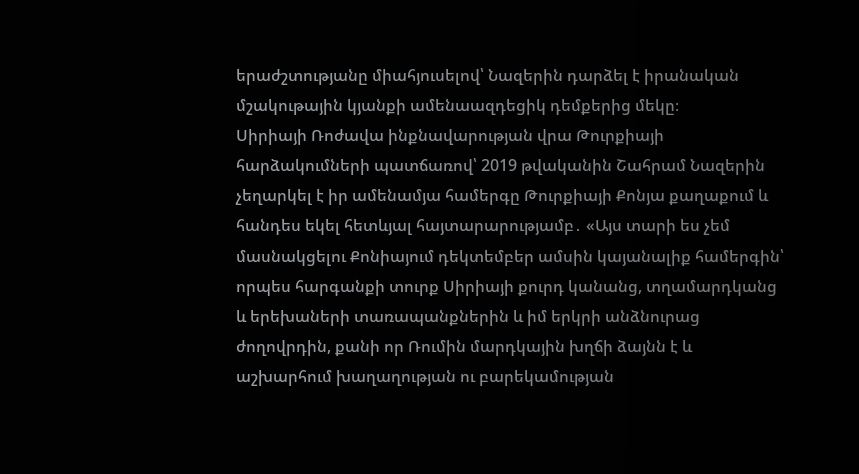երաժշտությանը միահյուսելով՝ Նազերին դարձել է իրանական մշակութային կյանքի ամենաազդեցիկ դեմքերից մեկը։
Սիրիայի Ռոժավա ինքնավարության վրա Թուրքիայի հարձակումների պատճառով՝ 2019 թվականին Շահրամ Նազերին չեղարկել է իր ամենամյա համերգը Թուրքիայի Քոնյա քաղաքում և հանդես եկել հետևյալ հայտարարությամբ․ «Այս տարի ես չեմ մասնակցելու Քոնիայում դեկտեմբեր ամսին կայանալիք համերգին՝ որպես հարգանքի տուրք Սիրիայի քուրդ կանանց, տղամարդկանց և երեխաների տառապանքներին և իմ երկրի անձնուրաց ժողովրդին, քանի որ Ռումին մարդկային խղճի ձայնն է և աշխարհում խաղաղության ու բարեկամության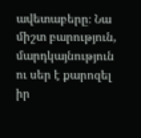ավետաբերը։ Նա միշտ բարություն, մարդկայնություն ու սեր է քարոզել իր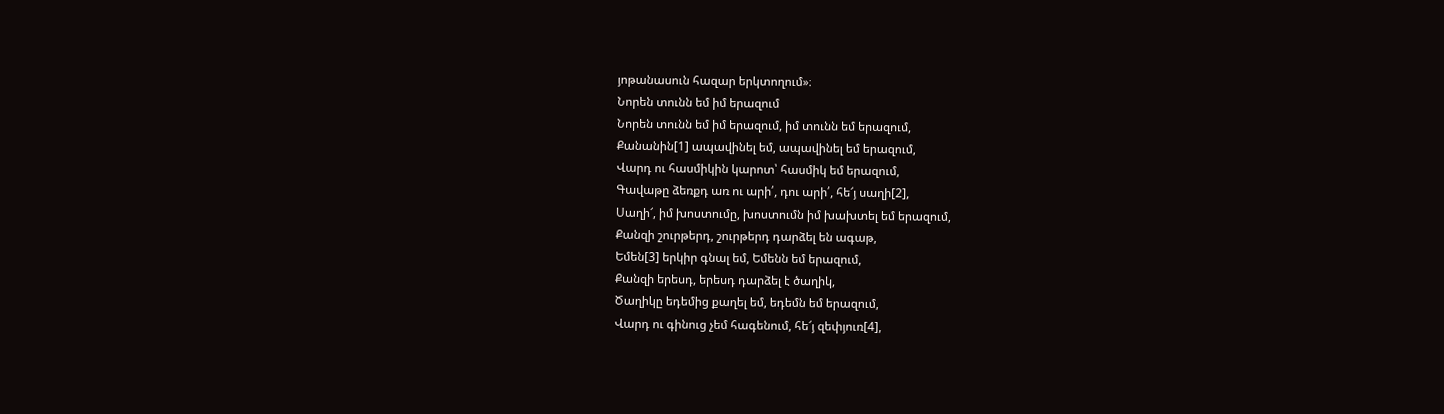յոթանասուն հազար երկտողում»։
Նորեն տունն եմ իմ երազում
Նորեն տունն եմ իմ երազում, իմ տունն եմ երազում,
Քանանին[1] ապավինել եմ, ապավինել եմ երազում,
Վարդ ու հասմիկին կարոտ՝ հասմիկ եմ երազում,
Գավաթը ձեռքդ առ ու արի՛, դու արի՛, հե՜յ սաղի[2],
Սաղի՜, իմ խոստումը, խոստումն իմ խախտել եմ երազում,
Քանզի շուրթերդ, շուրթերդ դարձել են ագաթ,
Եմեն[3] երկիր գնալ եմ, Եմենն եմ երազում,
Քանզի երեսդ, երեսդ դարձել է ծաղիկ,
Ծաղիկը եդեմից քաղել եմ, եդեմն եմ երազում,
Վարդ ու գինուց չեմ հագենում, հե՜յ զեփյուռ[4],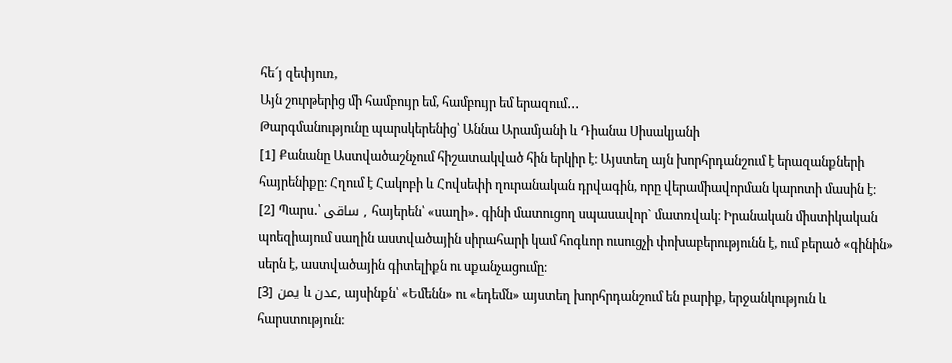հե՜յ զեփյուռ,
Այն շուրթերից մի համբույր եմ, համբույր եմ երազում․․․
Թարգմանությունը պարսկերենից՝ Աննա Արամյանի և Դիանա Սիսակյանի
[1] Քանանը Աստվածաշնչում հիշատակված հին երկիր է։ Այստեղ այն խորհրդանշում է երազանքների հայրենիքը։ Հղում է Հակոբի և Հովսեփի ղուրանական դրվագին, որը վերամիավորման կարոտի մասին է։
[2] Պարս․՝ ساقی , հայերեն՝ «սաղի»․ գինի մատուցող սպասավոր` մատռվակ։ Իրանական միստիկական պոեզիայում սաղին աստվածային սիրահարի կամ հոգևոր ուսուցչի փոխաբերությունն է, ում բերած «գինին» սերն է, աստվածային գիտելիքն ու սքանչացումը։
[3] یمن և عدن, այսինքն՝ «Եմենն» ու «եդեմն» այստեղ խորհրդանշում են բարիք, երջանկություն և հարստություն։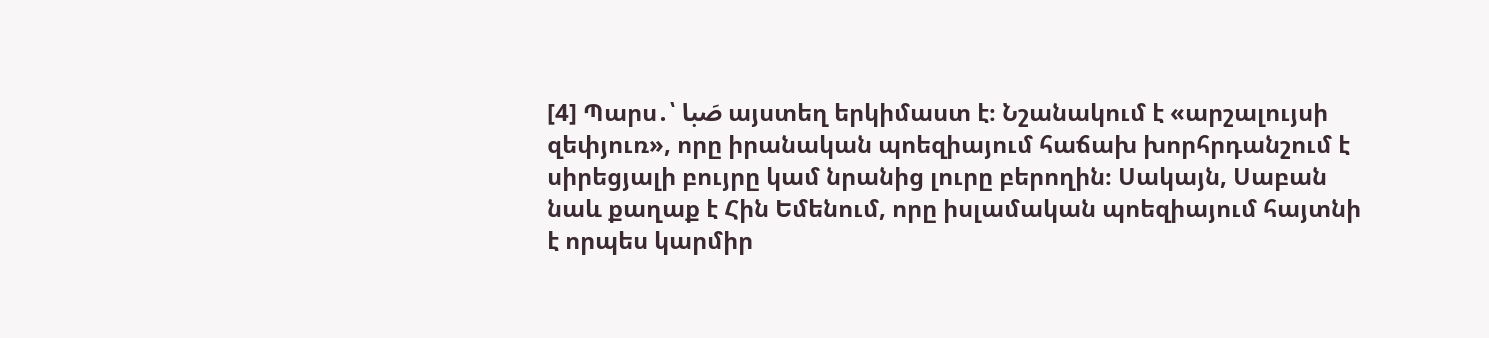[4] Պարս․՝ صَبا այստեղ երկիմաստ է։ Նշանակում է «արշալույսի զեփյուռ», որը իրանական պոեզիայում հաճախ խորհրդանշում է սիրեցյալի բույրը կամ նրանից լուրը բերողին։ Սակայն, Սաբան նաև քաղաք է Հին Եմենում, որը իսլամական պոեզիայում հայտնի է որպես կարմիր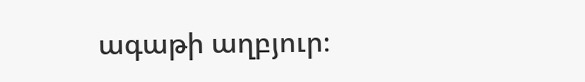ագաթի աղբյուր։